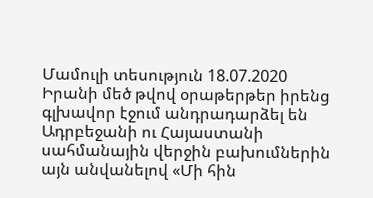Մամուլի տեսություն 18.07.2020
Իրանի մեծ թվով օրաթերթեր իրենց գլխավոր էջում անդրադարձել են Ադրբեջանի ու Հայաստանի սահմանային վերջին բախումներին այն անվանելով «Մի հին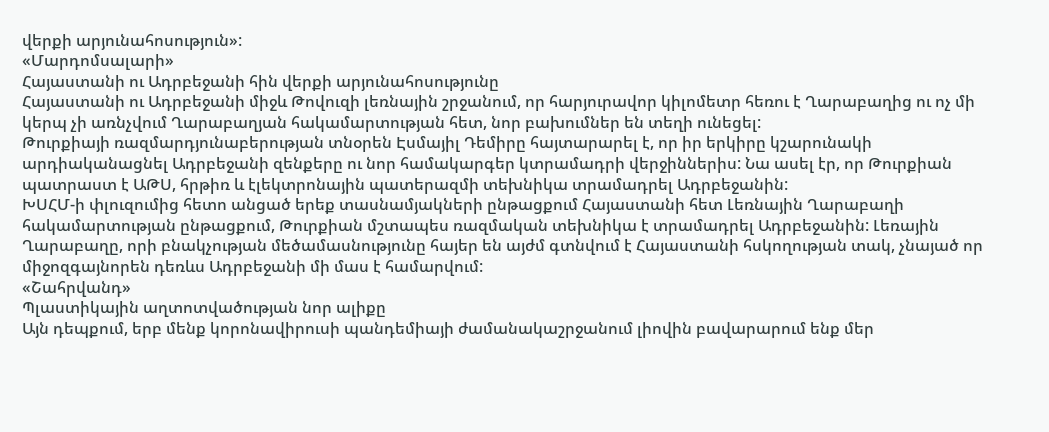վերքի արյունահոսություն»:
«Մարդոմսալարի»
Հայաստանի ու Ադրբեջանի հին վերքի արյունահոսությունը
Հայաստանի ու Ադրբեջանի միջև Թովուզի լեռնային շրջանում, որ հարյուրավոր կիլոմետր հեռու է Ղարաբաղից ու ոչ մի կերպ չի առնչվում Ղարաբաղյան հակամարտության հետ, նոր բախումներ են տեղի ունեցել:
Թուրքիայի ռազմարդյունաբերության տնօրեն Էսմայիլ Դեմիրը հայտարարել է, որ իր երկիրը կշարունակի արդիականացնել Ադրբեջանի զենքերը ու նոր համակարգեր կտրամադրի վերջիններիս: Նա ասել էր, որ Թուրքիան պատրաստ է ԱԹՍ, հրթիռ և էլեկտրոնային պատերազմի տեխնիկա տրամադրել Ադրբեջանին:
ԽՍՀՄ-ի փլուզումից հետո անցած երեք տասնամյակների ընթացքում Հայաստանի հետ Լեռնային Ղարաբաղի հակամարտության ընթացքում, Թուրքիան մշտապես ռազմական տեխնիկա է տրամադրել Ադրբեջանին: Լեռային Ղարաբաղը, որի բնակչության մեծամասնությունը հայեր են այժմ գտնվում է Հայաստանի հսկողության տակ, չնայած որ միջոզգայնորեն դեռևս Ադրբեջանի մի մաս է համարվում:
«Շահրվանդ»
Պլաստիկային աղտոտվածության նոր ալիքը
Այն դեպքում, երբ մենք կորոնավիրուսի պանդեմիայի ժամանակաշրջանում լիովին բավարարում ենք մեր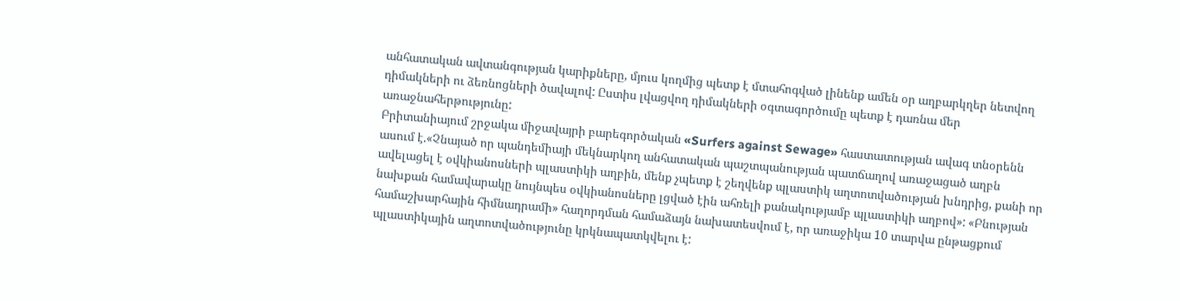անհատական ավտանգության կարիքները, մյուս կողմից պետք է մտահոգված լինենք ամեն օր աղբարկղեր նետվող դիմակների ու ձեռնոցների ծավալով: Ըստիս լվացվող դիմակների օգտագործումը պետք է դառնա մեր առաջնահերթությունը:
Բրիտանիայում շրջակա միջավայրի բարեգործական «Surfers against Sewage» հաստատության ավագ տնօրենն ասում է.«Չնայած որ պանդեմիայի մեկնարկող անհատական պաշտպանության պատճաղով առաջացած աղբն ավելացել է օվկիանոսների պլաստիկի աղբին, մենք չպետք է շեղվենք պլաստիկ աղտոտվածության խնդրից, քանի որ նախքան համավարակը նույնպես օվկիանոսները լցված էին ահռելի քանակությամբ պլաստիկի աղբով»: «Բնության համաշխարհային հիմնադրամի» հաղորդման համաձայն նախատեսվում է, որ առաջիկա 10 տարվա ընթացքում պլաստիկային աղտոտվածությունը կրկնապատկվելու է: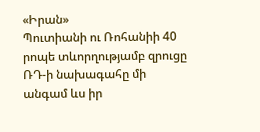«Իրան»
Պուտիանի ու Ռոհանիի 40 րոպե տևորղությամբ զրուցը
ՌԴ-ի նախագահը մի անգամ ևս իր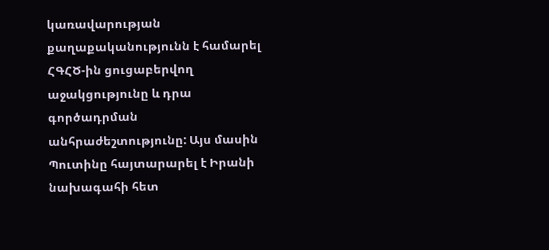կառավարության քաղաքականությունն է համարել ՀԳՀԾ-ին ցուցաբերվող աջակցությունը և դրա գործադրման անհրաժեշտությունը: Այս մասին Պուտինը հայտարարել է Իրանի նախագահի հետ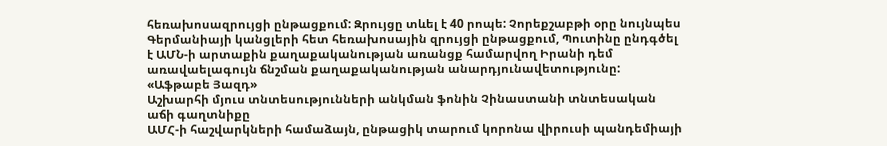հեռախոսազրույցի ընթացքում: Զրույցը տևել է 40 րոպե: Չորեքշաբթի օրը նույնպես Գերմանիայի կանցլերի հետ հեռախոսային զրույցի ընթացքում, Պուտինը ընդգծել է ԱՄՆ-ի արտաքին քաղաքականության առանցք համարվող Իրանի դեմ առավաելագույն ճնշման քաղաքականության անարդյունավետությունը:
«Աֆթաբե Յազդ»
Աշխարհի մյուս տնտեսությունների անկման ֆոնին Չինաստանի տնտեսական աճի գաղտնիքը
ԱՄՀ-ի հաշվարկների համաձայն, ընթացիկ տարում կորոնա վիրուսի պանդեմիայի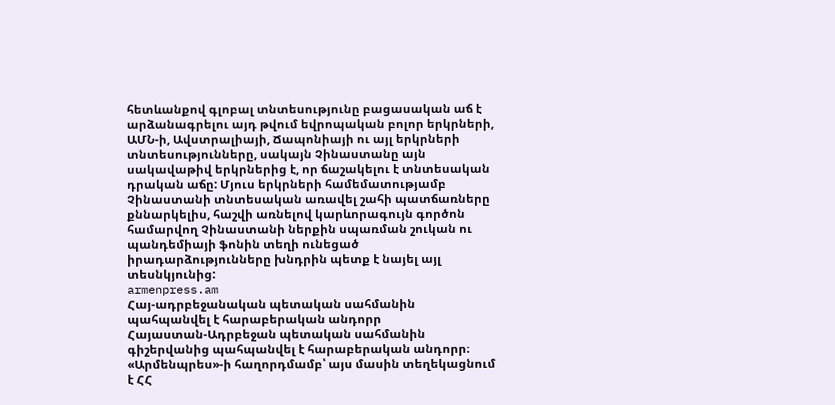հետևանքով գլոբալ տնտեսությունը բացասական աճ է արձանագրելու այդ թվում եվրոպական բոլոր երկրների, ԱՄՆ-ի, Ավստրալիայի, Ճապոնիայի ու այլ երկրների տնտեսությունները, սակայն Չինաստանը այն սակավաթիվ երկրներից է, որ ճաշակելու է տնտեսական դրական աճը: Մյուս երկրների համեմատությամբ Չինաստանի տնտեսական առավել շահի պատճառները քննարկելիս, հաշվի առնելով կարևորագույն գործոն համարվող Չինաստանի ներքին սպառման շուկան ու պանդեմիայի ֆոնին տեղի ունեցած իրադարձությունները խնդրին պետք է նայել այլ տեսնկյունից:
armenpress.am
Հայ-ադրբեջանական պետական սահմանին պահպանվել է հարաբերական անդորր
Հայաստան-Ադրբեջան պետական սահմանին գիշերվանից պահպանվել է հարաբերական անդորր։ «Արմենպրես»-ի հաղորդմամբ՝ այս մասին տեղեկացնում է ՀՀ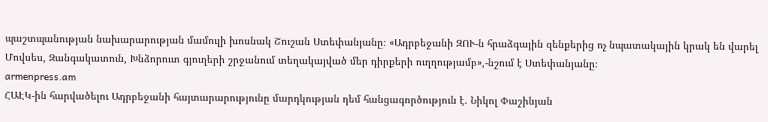պաշտպանության նախարարության մամուլի խոսնակ Շուշան Ստեփանյանը։ «Ադրբեջանի ԶՈՒ-ն հրաձգային զենքերից ոչ նպատակային կրակ են վարել Մովսես, Զանգակատուն, Խնձորուտ գյուղերի շրջանում տեղակայված մեր դիրքերի ուղղությամբ»,-նշում է Ստեփանյանը։
armenpress.am
ՀԱԷԿ-ին հարվածելու Ադրբեջանի հայտարարությունը մարդկության դեմ հանցագործություն է. Նիկոլ Փաշինյան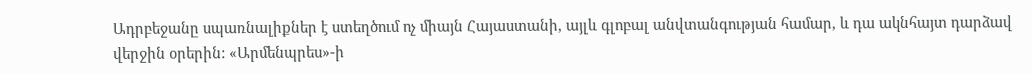Ադրբեջանը սպառնալիքներ է ստեղծում ոչ միայն Հայաստանի, այլև գլոբալ անվտանգության համար, և դա ակնհայտ դարձավ վերջին օրերին: «Արմենպրես»-ի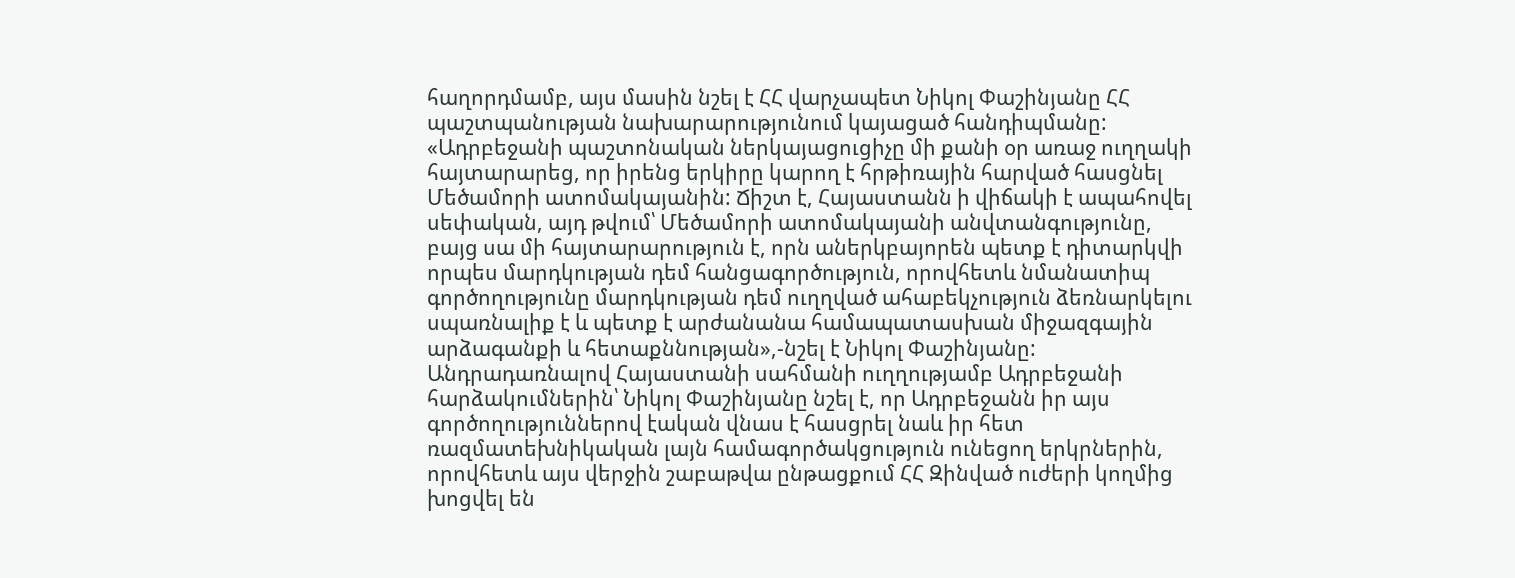հաղորդմամբ, այս մասին նշել է ՀՀ վարչապետ Նիկոլ Փաշինյանը ՀՀ պաշտպանության նախարարությունում կայացած հանդիպմանը:
«Ադրբեջանի պաշտոնական ներկայացուցիչը մի քանի օր առաջ ուղղակի հայտարարեց, որ իրենց երկիրը կարող է հրթիռային հարված հասցնել Մեծամորի ատոմակայանին: Ճիշտ է, Հայաստանն ի վիճակի է ապահովել սեփական, այդ թվում՝ Մեծամորի ատոմակայանի անվտանգությունը, բայց սա մի հայտարարություն է, որն աներկբայորեն պետք է դիտարկվի որպես մարդկության դեմ հանցագործություն, որովհետև նմանատիպ գործողությունը մարդկության դեմ ուղղված ահաբեկչություն ձեռնարկելու սպառնալիք է և պետք է արժանանա համապատասխան միջազգային արձագանքի և հետաքննության»,-նշել է Նիկոլ Փաշինյանը:
Անդրադառնալով Հայաստանի սահմանի ուղղությամբ Ադրբեջանի հարձակումներին՝ Նիկոլ Փաշինյանը նշել է, որ Ադրբեջանն իր այս գործողություններով էական վնաս է հասցրել նաև իր հետ ռազմատեխնիկական լայն համագործակցություն ունեցող երկրներին, որովհետև այս վերջին շաբաթվա ընթացքում ՀՀ Զինված ուժերի կողմից խոցվել են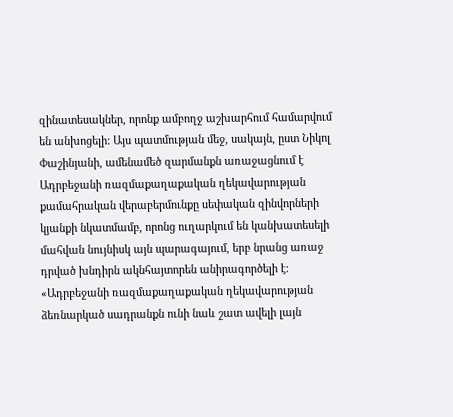զինատեսակներ, որոնք ամբողջ աշխարհում համարվում են անխոցելի: Այս պատմության մեջ, սակայն, ըստ Նիկոլ Փաշինյանի, ամենամեծ զարմանքն առաջացնում է Ադրբեջանի ռազմաքաղաքական ղեկավարության քամահրական վերաբերմունքը սեփական զինվորների կյանքի նկատմամբ, որոնց ուղարկում են կանխատեսելի մահվան նույնիսկ այն պարագայում, երբ նրանց առաջ դրված խնդիրն ակնհայտորեն անիրագործելի է:
«Ադրբեջանի ռազմաքաղաքական ղեկավարության ձեռնարկած սադրանքն ունի նաև շատ ավելի լայն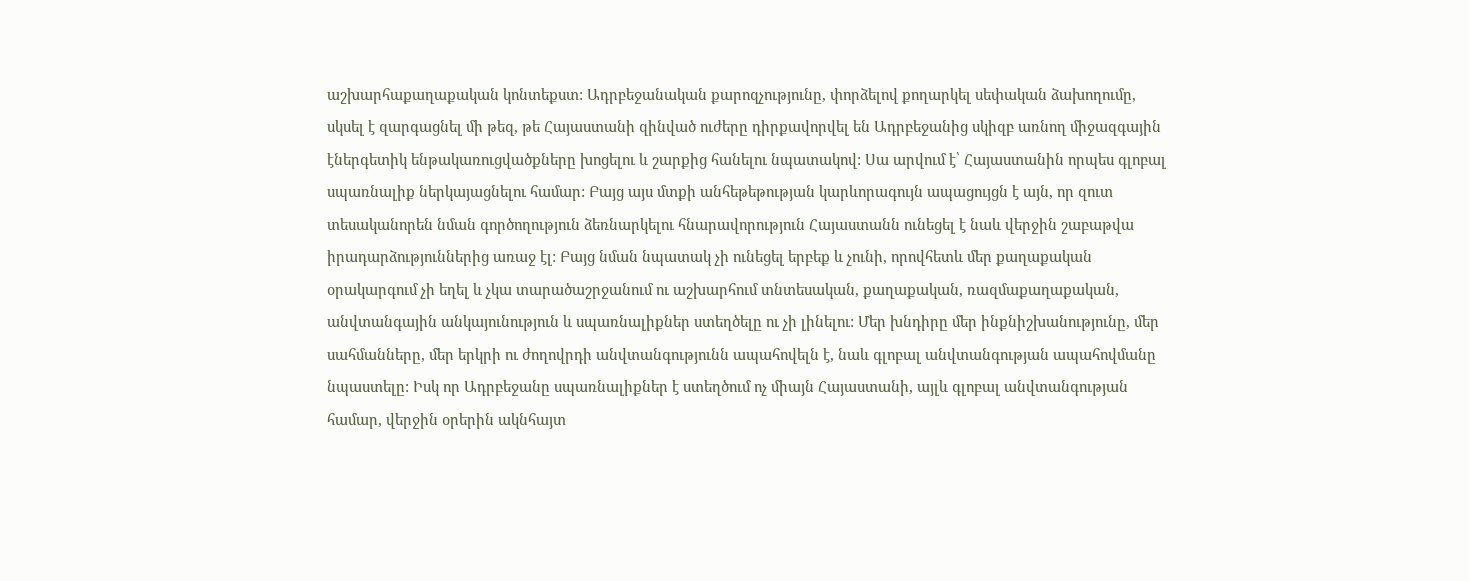աշխարհաքաղաքական կոնտեքստ: Ադրբեջանական քարոզչությունը, փորձելով քողարկել սեփական ձախողումը, սկսել է զարգացնել մի թեզ, թե Հայաստանի զինված ուժերը դիրքավորվել են Ադրբեջանից սկիզբ առնող միջազգային էներգետիկ ենթակառուցվածքները խոցելու և շարքից հանելու նպատակով: Սա արվում է՝ Հայաստանին որպես գլոբալ սպառնալիք ներկայացնելու համար: Բայց այս մտքի անհեթեթության կարևորագույն ապացույցն է այն, որ զուտ տեսականորեն նման գործողություն ձեռնարկելու հնարավորություն Հայաստանն ունեցել է նաև վերջին շաբաթվա իրադարձություններից առաջ էլ: Բայց նման նպատակ չի ունեցել երբեք և չունի, որովհետև մեր քաղաքական օրակարգում չի եղել և չկա տարածաշրջանում ու աշխարհում տնտեսական, քաղաքական, ռազմաքաղաքական, անվտանգային անկայունություն և սպառնալիքներ ստեղծելը ու չի լինելու: Մեր խնդիրը մեր ինքնիշխանությունը, մեր սահմանները, մեր երկրի ու ժողովրդի անվտանգությունն ապահովելն է, նաև գլոբալ անվտանգության ապահովմանը նպաստելը: Իսկ որ Ադրբեջանը սպառնալիքներ է ստեղծում ոչ միայն Հայաստանի, այլև գլոբալ անվտանգության համար, վերջին օրերին ակնհայտ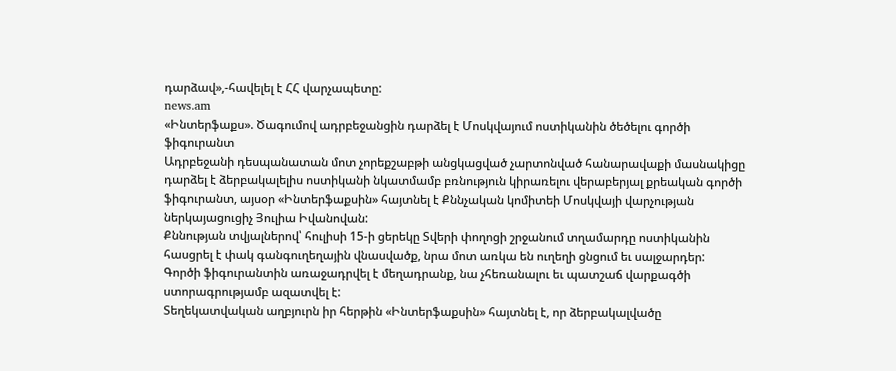դարձավ»,-հավելել է ՀՀ վարչապետը:
news.am
«Ինտերֆաքս». Ծագումով ադրբեջանցին դարձել է Մոսկվայում ոստիկանին ծեծելու գործի ֆիգուրանտ
Ադրբեջանի դեսպանատան մոտ չորեքշաբթի անցկացված չարտոնված հանարավաքի մասնակիցը դարձել է ձերբակալելիս ոստիկանի նկատմամբ բռնություն կիրառելու վերաբերյալ քրեական գործի ֆիգուրանտ, այսօր «Ինտերֆաքսին» հայտնել է Քննչական կոմիտեի Մոսկվայի վարչության ներկայացուցիչ Յուլիա Իվանովան:
Քննության տվյալներով՝ հուլիսի 15-ի ցերեկը Տվերի փողոցի շրջանում տղամարդը ոստիկանին հասցրել է փակ գանգուղեղային վնասվածք, նրա մոտ առկա են ուղեղի ցնցում եւ սալջարդեր:
Գործի ֆիգուրանտին առաջադրվել է մեղադրանք, նա չհեռանալու եւ պատշաճ վարքագծի ստորագրությամբ ազատվել է:
Տեղեկատվական աղբյուրն իր հերթին «Ինտերֆաքսին» հայտնել է, որ ձերբակալվածը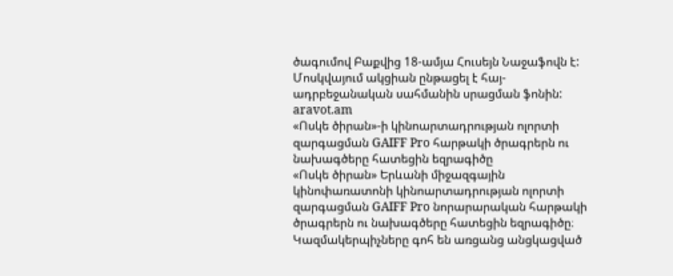ծագումով Բաքվից 18-ամյա Հուսեյն Նաջաֆովն է:
Մոսկվայում ակցիան ընթացել է հայ-ադրբեջանական սահմանին սրացման ֆոնին:
aravot.am
«Ոսկե ծիրան»-ի կինոարտադրության ոլորտի զարգացման GAIFF Pro հարթակի ծրագրերն ու նախագծերը հատեցին եզրագիծը
«Ոսկե ծիրան» Երևանի միջազգային կինոփառատոնի կինոարտադրության ոլորտի զարգացման GAIFF Pro նորարարական հարթակի ծրագրերն ու նախագծերը հատեցին եզրագիծը։ Կազմակերպիչները գոհ են առցանց անցկացված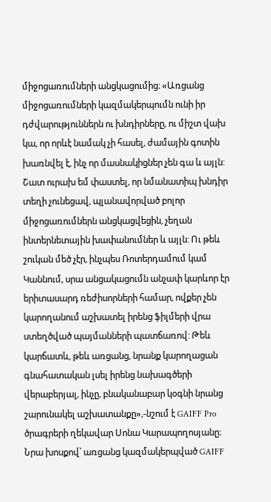միջոցառումների անցկացումից։ «Առցանց միջոցառումների կազմակերպումն ունի իր դժվարություններն ու խնդիրները, ու միշտ վախ կա, որ որևէ նամակ չի հասել, ժամային գոտին խառնվել է, ինչ որ մասնակիցներ չեն գա և այլն: Շատ ուրախ եմ փաստել, որ նմանատիպ խնդիր տեղի չունեցավ, պլանավորված բոլոր միջոցառումներն անցկացվեցին, չեղան ինտերնետային խափանումներ և այլն: Ու թեև շուկան մեծ չէր, ինչպես Ռոտերդամում կամ Կաննում, սրա անցակացումն անչափ կարևոր էր երիտասարդ ռեժիսորների համար, ովքեր չեն կարողանում աշխատել իրենց ֆիլմերի վրա ստեղծված պայմանների պատճառով: Թեև կարճատև, թեև առցանց, նրանք կարողացան գնահատական լսել իրենց նախագծերի վերաբերյալ, ինչը, բնականաբար կօգնի նրանց շարունակել աշխատանքը»,-նշում է GAIFF Pro ծրագրերի ղեկավար Սոնա Կարապողոսյանը։ Նրա խոսքով՝ առցանց կազմակերպված GAIFF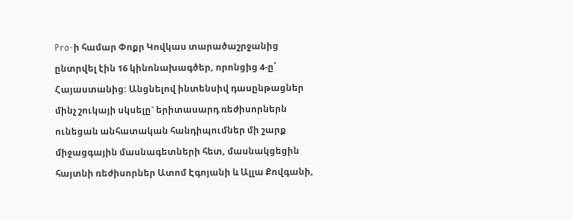Pro-ի համար Փոքր Կովկաս տարածաշրջանից ընտրվել էին 16 կինոնախագծեր, որոնցից 4-ը՝ Հայաստանից: Անցնելով ինտենսիվ դասընթացներ մինչ շուկայի սկսելը` երիտասարդ ռեժիսորներն ունեցան անհատական հանդիպումներ մի շարք միջացգային մասնագետների հետ, մասնակցեցին հայտնի ռեժիսորներ Ատոմ Էգոյանի և Ալլա Քովգանի,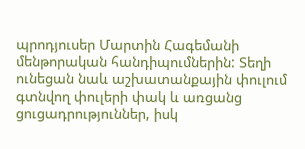պրոդյուսեր Մարտին Հագեմանի մենթորական հանդիպումներին: Տեղի ունեցան նաև աշխատանքային փուլում գտնվող փուլերի փակ և առցանց ցուցադրություններ, իսկ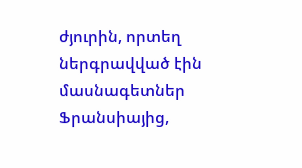ժյուրին, որտեղ ներգրավված էին մասնագետներ Ֆրանսիայից,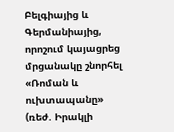Բելգիայից և Գերմանիայից, որոշում կայացրեց մրցանակը շնորհել «Ռոման և ուխտապանը» (ռեժ. Իրակլի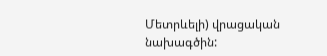Մետրևելի) վրացական նախագծին: